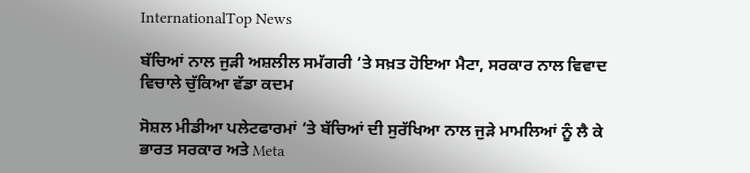InternationalTop News

ਬੱਚਿਆਂ ਨਾਲ ਜੁੜੀ ਅਸ਼ਲੀਲ ਸਮੱਗਰੀ ‘ਤੇ ਸਖ਼ਤ ਹੋਇਆ ਮੈਟਾ, ਸਰਕਾਰ ਨਾਲ ਵਿਵਾਦ ਵਿਚਾਲੇ ਚੁੱਕਿਆ ਵੱਡਾ ਕਦਮ

ਸੋਸ਼ਲ ਮੀਡੀਆ ਪਲੇਟਫਾਰਮਾਂ ‘ਤੇ ਬੱਚਿਆਂ ਦੀ ਸੁਰੱਖਿਆ ਨਾਲ ਜੁੜੇ ਮਾਮਲਿਆਂ ਨੂੰ ਲੈ ਕੇ ਭਾਰਤ ਸਰਕਾਰ ਅਤੇ Meta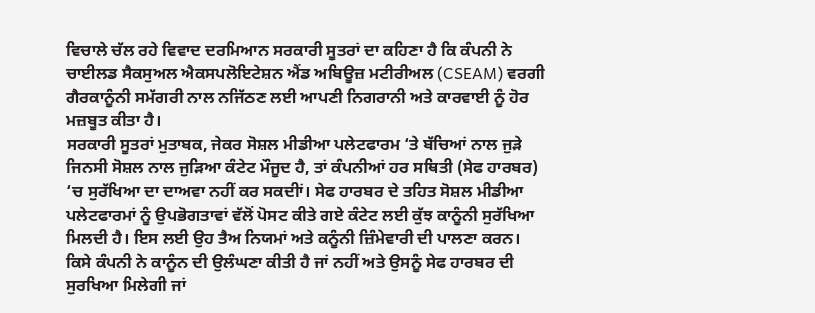ਵਿਚਾਲੇ ਚੱਲ ਰਹੇ ਵਿਵਾਦ ਦਰਮਿਆਨ ਸਰਕਾਰੀ ਸੂਤਰਾਂ ਦਾ ਕਹਿਣਾ ਹੈ ਕਿ ਕੰਪਨੀ ਨੇ ਚਾਈਲਡ ਸੈਕਸੁਅਲ ਐਕਸਪਲੋਇਟੇਸ਼ਨ ਐਂਡ ਅਬਿਊਜ਼ ਮਟੀਰੀਅਲ (CSEAM) ਵਰਗੀ ਗੈਰਕਾਨੂੰਨੀ ਸਮੱਗਰੀ ਨਾਲ ਨਜਿੱਠਣ ਲਈ ਆਪਣੀ ਨਿਗਰਾਨੀ ਅਤੇ ਕਾਰਵਾਈ ਨੂੰ ਹੋਰ ਮਜ਼ਬੂਤ ਕੀਤਾ ਹੈ।
ਸਰਕਾਰੀ ਸੂਤਰਾਂ ਮੁਤਾਬਕ, ਜੇਕਰ ਸੋਸ਼ਲ ਮੀਡੀਆ ਪਲੇਟਫਾਰਮ ‘ਤੇ ਬੱਚਿਆਂ ਨਾਲ ਜੁੜੇ ਜਿਨਸੀ ਸੋਸ਼ਲ ਨਾਲ ਜੁੜਿਆ ਕੰਟੇਟ ਮੌਜੂਦ ਹੈ, ਤਾਂ ਕੰਪਨੀਆਂ ਹਰ ਸਥਿਤੀ (ਸੇਫ ਹਾਰਬਰ) ‘ਚ ਸੁਰੱਖਿਆ ਦਾ ਦਾਅਵਾ ਨਹੀਂ ਕਰ ਸਕਦੀਾਂ। ਸੇਫ ਹਾਰਬਰ ਦੇ ਤਹਿਤ ਸੋਸ਼ਲ ਮੀਡੀਆ ਪਲੇਟਫਾਰਮਾਂ ਨੂੰ ਉਪਭੋਗਤਾਵਾਂ ਵੱਲੋਂ ਪੋਸਟ ਕੀਤੇ ਗਏ ਕੰਟੇਟ ਲਈ ਕੁੱਝ ਕਾਨੂੰਨੀ ਸੁਰੱਖਿਆ ਮਿਲਦੀ ਹੈ। ਇਸ ਲਈ ਉਹ ਤੈਅ ਨਿਯਮਾਂ ਅਤੇ ਕਨੂੰਨੀ ਜ਼ਿੰਮੇਵਾਰੀ ਦੀ ਪਾਲਣਾ ਕਰਨ।
ਕਿਸੇ ਕੰਪਨੀ ਨੇ ਕਾਨੂੰਨ ਦੀ ਉਲੰਘਣਾ ਕੀਤੀ ਹੈ ਜਾਂ ਨਹੀਂ ਅਤੇ ਉਸਨੂੰ ਸੇਫ ਹਾਰਬਰ ਦੀ ਸੁਰਖਿਆ ਮਿਲੇਗੀ ਜਾਂ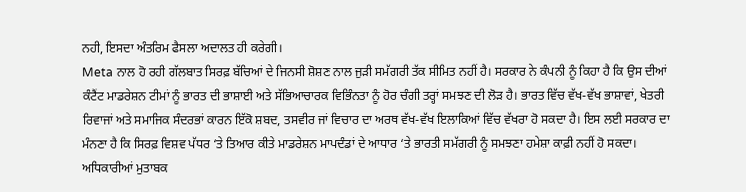ਨਹੀ, ਇਸਦਾ ਅੰਤਰਿਮ ਫੈਸਲਾ ਅਦਾਲਤ ਹੀ ਕਰੇਗੀ।
Meta ਨਾਲ ਹੋ ਰਹੀ ਗੱਲਬਾਤ ਸਿਰਫ਼ ਬੱਚਿਆਂ ਦੇ ਜਿਨਸੀ ਸ਼ੋਸ਼ਣ ਨਾਲ ਜੁੜੀ ਸਮੱਗਰੀ ਤੱਕ ਸੀਮਿਤ ਨਹੀਂ ਹੈ। ਸਰਕਾਰ ਨੇ ਕੰਪਨੀ ਨੂੰ ਕਿਹਾ ਹੈ ਕਿ ਉਸ ਦੀਆਂ ਕੰਟੈਂਟ ਮਾਡਰੇਸ਼ਨ ਟੀਮਾਂ ਨੂੰ ਭਾਰਤ ਦੀ ਭਾਸ਼ਾਈ ਅਤੇ ਸੱਭਿਆਚਾਰਕ ਵਿਭਿੰਨਤਾ ਨੂੰ ਹੋਰ ਚੰਗੀ ਤਰ੍ਹਾਂ ਸਮਝਣ ਦੀ ਲੋੜ ਹੈ। ਭਾਰਤ ਵਿੱਚ ਵੱਖ-ਵੱਖ ਭਾਸ਼ਾਵਾਂ, ਖੇਤਰੀ ਰਿਵਾਜਾਂ ਅਤੇ ਸਮਾਜਿਕ ਸੰਦਰਭਾਂ ਕਾਰਨ ਇੱਕੋ ਸ਼ਬਦ, ਤਸਵੀਰ ਜਾਂ ਵਿਚਾਰ ਦਾ ਅਰਥ ਵੱਖ-ਵੱਖ ਇਲਾਕਿਆਂ ਵਿੱਚ ਵੱਖਰਾ ਹੋ ਸਕਦਾ ਹੈ। ਇਸ ਲਈ ਸਰਕਾਰ ਦਾ ਮੰਨਣਾ ਹੈ ਕਿ ਸਿਰਫ਼ ਵਿਸ਼ਵ ਪੱਧਰ ‘ਤੇ ਤਿਆਰ ਕੀਤੇ ਮਾਡਰੇਸ਼ਨ ਮਾਪਦੰਡਾਂ ਦੇ ਆਧਾਰ ‘ਤੇ ਭਾਰਤੀ ਸਮੱਗਰੀ ਨੂੰ ਸਮਝਣਾ ਹਮੇਸ਼ਾ ਕਾਫ਼ੀ ਨਹੀਂ ਹੋ ਸਕਦਾ।
ਅਧਿਕਾਰੀਆਂ ਮੁਤਾਬਕ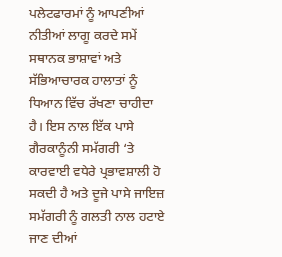ਪਲੇਟਫਾਰਮਾਂ ਨੂੰ ਆਪਣੀਆਂ ਨੀਤੀਆਂ ਲਾਗੂ ਕਰਦੇ ਸਮੇਂ ਸਥਾਨਕ ਭਾਸ਼ਾਵਾਂ ਅਤੇ ਸੱਭਿਆਚਾਰਕ ਹਾਲਾਤਾਂ ਨੂੰ ਧਿਆਨ ਵਿੱਚ ਰੱਖਣਾ ਚਾਹੀਦਾ ਹੈ। ਇਸ ਨਾਲ ਇੱਕ ਪਾਸੇ ਗੈਰਕਾਨੂੰਨੀ ਸਮੱਗਰੀ ‘ਤੇ ਕਾਰਵਾਈ ਵਧੇਰੇ ਪ੍ਰਭਾਵਸ਼ਾਲੀ ਹੋ ਸਕਦੀ ਹੈ ਅਤੇ ਦੂਜੇ ਪਾਸੇ ਜਾਇਜ਼ ਸਮੱਗਰੀ ਨੂੰ ਗਲਤੀ ਨਾਲ ਹਟਾਏ ਜਾਣ ਦੀਆਂ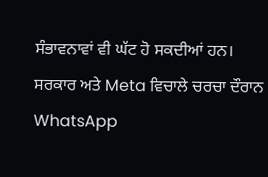ਸੰਭਾਵਨਾਵਾਂ ਵੀ ਘੱਟ ਹੋ ਸਕਦੀਆਂ ਹਨ।
ਸਰਕਾਰ ਅਤੇ Meta ਵਿਚਾਲੇ ਚਰਚਾ ਦੌਰਾਨ WhatsApp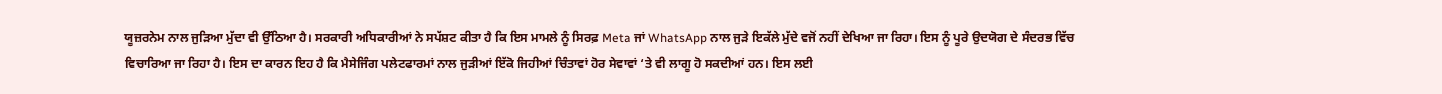ਯੂਜ਼ਰਨੇਮ ਨਾਲ ਜੁੜਿਆ ਮੁੱਦਾ ਵੀ ਉੱਠਿਆ ਹੈ। ਸਰਕਾਰੀ ਅਧਿਕਾਰੀਆਂ ਨੇ ਸਪੱਸ਼ਟ ਕੀਤਾ ਹੈ ਕਿ ਇਸ ਮਾਮਲੇ ਨੂੰ ਸਿਰਫ਼ Meta ਜਾਂ WhatsApp ਨਾਲ ਜੁੜੇ ਇਕੱਲੇ ਮੁੱਦੇ ਵਜੋਂ ਨਹੀਂ ਦੇਖਿਆ ਜਾ ਰਿਹਾ। ਇਸ ਨੂੰ ਪੂਰੇ ਉਦਯੋਗ ਦੇ ਸੰਦਰਭ ਵਿੱਚ ਵਿਚਾਰਿਆ ਜਾ ਰਿਹਾ ਹੈ। ਇਸ ਦਾ ਕਾਰਨ ਇਹ ਹੈ ਕਿ ਮੈਸੇਜਿੰਗ ਪਲੇਟਫਾਰਮਾਂ ਨਾਲ ਜੁੜੀਆਂ ਇੱਕੋ ਜਿਹੀਆਂ ਚਿੰਤਾਵਾਂ ਹੋਰ ਸੇਵਾਵਾਂ ‘ਤੇ ਵੀ ਲਾਗੂ ਹੋ ਸਕਦੀਆਂ ਹਨ। ਇਸ ਲਈ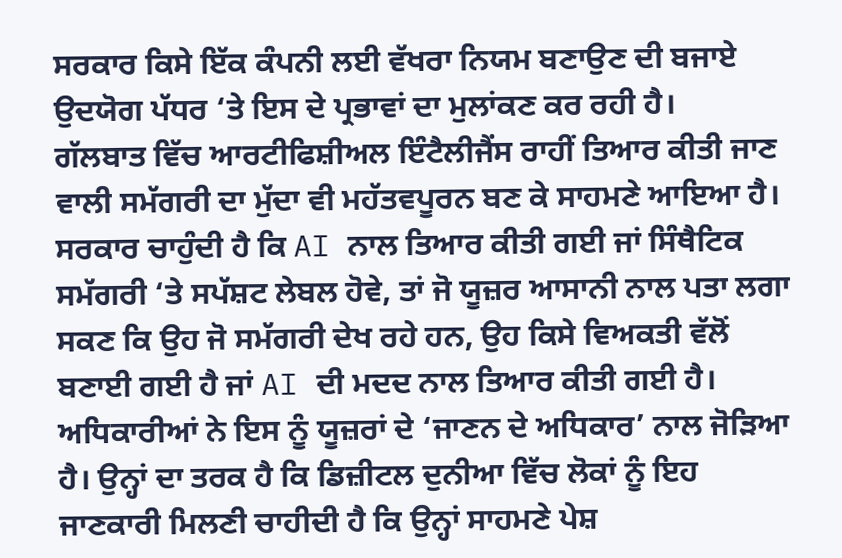ਸਰਕਾਰ ਕਿਸੇ ਇੱਕ ਕੰਪਨੀ ਲਈ ਵੱਖਰਾ ਨਿਯਮ ਬਣਾਉਣ ਦੀ ਬਜਾਏ ਉਦਯੋਗ ਪੱਧਰ ‘ਤੇ ਇਸ ਦੇ ਪ੍ਰਭਾਵਾਂ ਦਾ ਮੁਲਾਂਕਣ ਕਰ ਰਹੀ ਹੈ।
ਗੱਲਬਾਤ ਵਿੱਚ ਆਰਟੀਫਿਸ਼ੀਅਲ ਇੰਟੈਲੀਜੈਂਸ ਰਾਹੀਂ ਤਿਆਰ ਕੀਤੀ ਜਾਣ ਵਾਲੀ ਸਮੱਗਰੀ ਦਾ ਮੁੱਦਾ ਵੀ ਮਹੱਤਵਪੂਰਨ ਬਣ ਕੇ ਸਾਹਮਣੇ ਆਇਆ ਹੈ। ਸਰਕਾਰ ਚਾਹੁੰਦੀ ਹੈ ਕਿ AI ਨਾਲ ਤਿਆਰ ਕੀਤੀ ਗਈ ਜਾਂ ਸਿੰਥੈਟਿਕ ਸਮੱਗਰੀ ‘ਤੇ ਸਪੱਸ਼ਟ ਲੇਬਲ ਹੋਵੇ, ਤਾਂ ਜੋ ਯੂਜ਼ਰ ਆਸਾਨੀ ਨਾਲ ਪਤਾ ਲਗਾ ਸਕਣ ਕਿ ਉਹ ਜੋ ਸਮੱਗਰੀ ਦੇਖ ਰਹੇ ਹਨ, ਉਹ ਕਿਸੇ ਵਿਅਕਤੀ ਵੱਲੋਂ ਬਣਾਈ ਗਈ ਹੈ ਜਾਂ AI ਦੀ ਮਦਦ ਨਾਲ ਤਿਆਰ ਕੀਤੀ ਗਈ ਹੈ। ਅਧਿਕਾਰੀਆਂ ਨੇ ਇਸ ਨੂੰ ਯੂਜ਼ਰਾਂ ਦੇ ‘ਜਾਣਨ ਦੇ ਅਧਿਕਾਰ’ ਨਾਲ ਜੋੜਿਆ ਹੈ। ਉਨ੍ਹਾਂ ਦਾ ਤਰਕ ਹੈ ਕਿ ਡਿਜ਼ੀਟਲ ਦੁਨੀਆ ਵਿੱਚ ਲੋਕਾਂ ਨੂੰ ਇਹ ਜਾਣਕਾਰੀ ਮਿਲਣੀ ਚਾਹੀਦੀ ਹੈ ਕਿ ਉਨ੍ਹਾਂ ਸਾਹਮਣੇ ਪੇਸ਼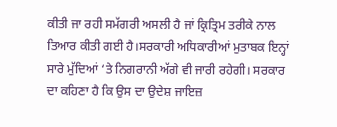ਕੀਤੀ ਜਾ ਰਹੀ ਸਮੱਗਰੀ ਅਸਲੀ ਹੈ ਜਾਂ ਕ੍ਰਿਤ੍ਰਿਮ ਤਰੀਕੇ ਨਾਲ ਤਿਆਰ ਕੀਤੀ ਗਈ ਹੈ।ਸਰਕਾਰੀ ਅਧਿਕਾਰੀਆਂ ਮੁਤਾਬਕ ਇਨ੍ਹਾਂ ਸਾਰੇ ਮੁੱਦਿਆਂ ‘ਤੇ ਨਿਗਰਾਨੀ ਅੱਗੇ ਵੀ ਜਾਰੀ ਰਹੇਗੀ। ਸਰਕਾਰ ਦਾ ਕਹਿਣਾ ਹੈ ਕਿ ਉਸ ਦਾ ਉਦੇਸ਼ ਜਾਇਜ਼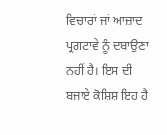ਵਿਚਾਰਾਂ ਜਾਂ ਆਜ਼ਾਦ ਪ੍ਰਗਟਾਵੇ ਨੂੰ ਦਬਾਉਣਾ ਨਹੀਂ ਹੈ। ਇਸ ਦੀ ਬਜਾਏ ਕੋਸ਼ਿਸ਼ ਇਹ ਹੈ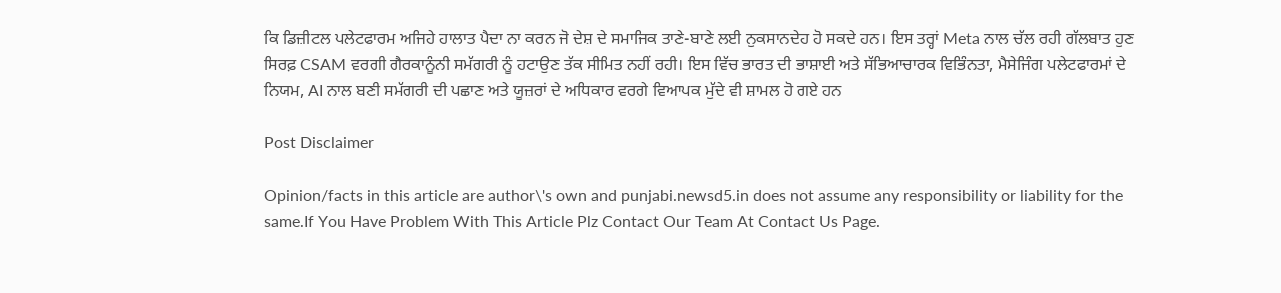ਕਿ ਡਿਜ਼ੀਟਲ ਪਲੇਟਫਾਰਮ ਅਜਿਹੇ ਹਾਲਾਤ ਪੈਦਾ ਨਾ ਕਰਨ ਜੋ ਦੇਸ਼ ਦੇ ਸਮਾਜਿਕ ਤਾਣੇ-ਬਾਣੇ ਲਈ ਨੁਕਸਾਨਦੇਹ ਹੋ ਸਕਦੇ ਹਨ। ਇਸ ਤਰ੍ਹਾਂ Meta ਨਾਲ ਚੱਲ ਰਹੀ ਗੱਲਬਾਤ ਹੁਣ ਸਿਰਫ਼ CSAM ਵਰਗੀ ਗੈਰਕਾਨੂੰਨੀ ਸਮੱਗਰੀ ਨੂੰ ਹਟਾਉਣ ਤੱਕ ਸੀਮਿਤ ਨਹੀਂ ਰਹੀ। ਇਸ ਵਿੱਚ ਭਾਰਤ ਦੀ ਭਾਸ਼ਾਈ ਅਤੇ ਸੱਭਿਆਚਾਰਕ ਵਿਭਿੰਨਤਾ, ਮੈਸੇਜਿੰਗ ਪਲੇਟਫਾਰਮਾਂ ਦੇ ਨਿਯਮ, AI ਨਾਲ ਬਣੀ ਸਮੱਗਰੀ ਦੀ ਪਛਾਣ ਅਤੇ ਯੂਜ਼ਰਾਂ ਦੇ ਅਧਿਕਾਰ ਵਰਗੇ ਵਿਆਪਕ ਮੁੱਦੇ ਵੀ ਸ਼ਾਮਲ ਹੋ ਗਏ ਹਨ

Post Disclaimer

Opinion/facts in this article are author\'s own and punjabi.newsd5.in does not assume any responsibility or liability for the same.If You Have Problem With This Article Plz Contact Our Team At Contact Us Page.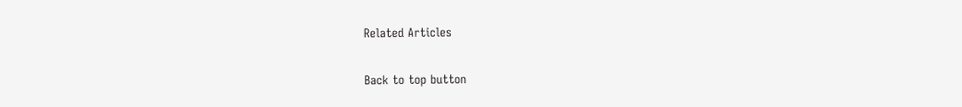Related Articles

Back to top button